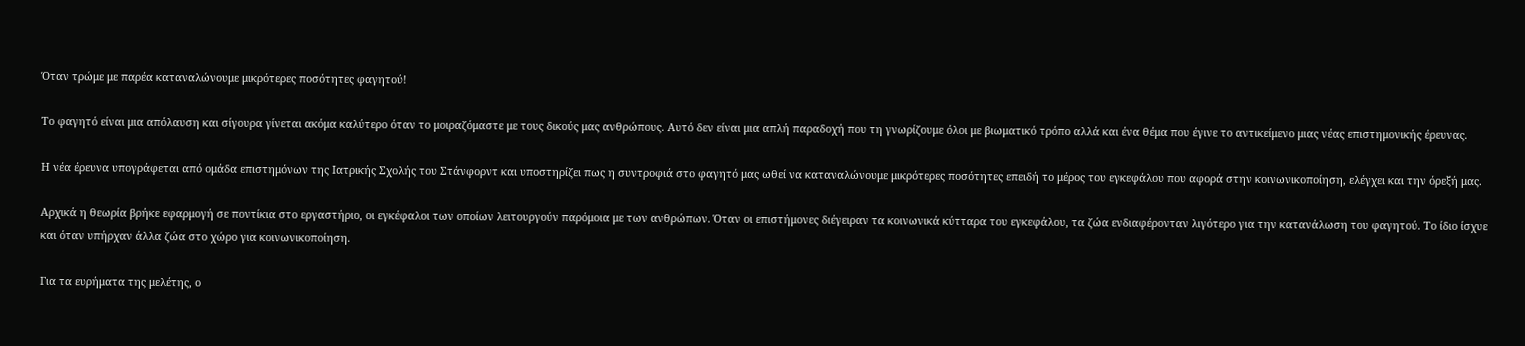Όταν τρώμε με παρέα καταναλώνουμε μικρότερες ποσότητες φαγητού!

Το φαγητό είναι μια απόλαυση και σίγουρα γίνεται ακόμα καλύτερο όταν το μοιραζόμαστε με τους δικούς μας ανθρώπους. Αυτό δεν είναι μια απλή παραδοχή που τη γνωρίζουμε όλοι με βιωματικό τρόπο αλλά και ένα θέμα που έγινε το αντικείμενο μιας νέας επιστημονικής έρευνας.

Η νέα έρευνα υπογράφεται από ομάδα επιστημόνων της Ιατρικής Σχολής του Στάνφορντ και υποστηρίζει πως η συντροφιά στο φαγητό μας ωθεί να καταναλώνουμε μικρότερες ποσότητες επειδή το μέρος του εγκεφάλου που αφορά στην κοινωνικοποίηση, ελέγχει και την όρεξή μας.

Αρχικά η θεωρία βρήκε εφαρμογή σε ποντίκια στο εργαστήριο, οι εγκέφαλοι των οποίων λειτουργούν παρόμοια με των ανθρώπων. Όταν οι επιστήμονες διέγειραν τα κοινωνικά κύτταρα του εγκεφάλου, τα ζώα ενδιαφέρονταν λιγότερο για την κατανάλωση του φαγητού. Το ίδιο ίσχυε και όταν υπήρχαν άλλα ζώα στο χώρο για κοινωνικοποίηση.

Για τα ευρήματα της μελέτης, ο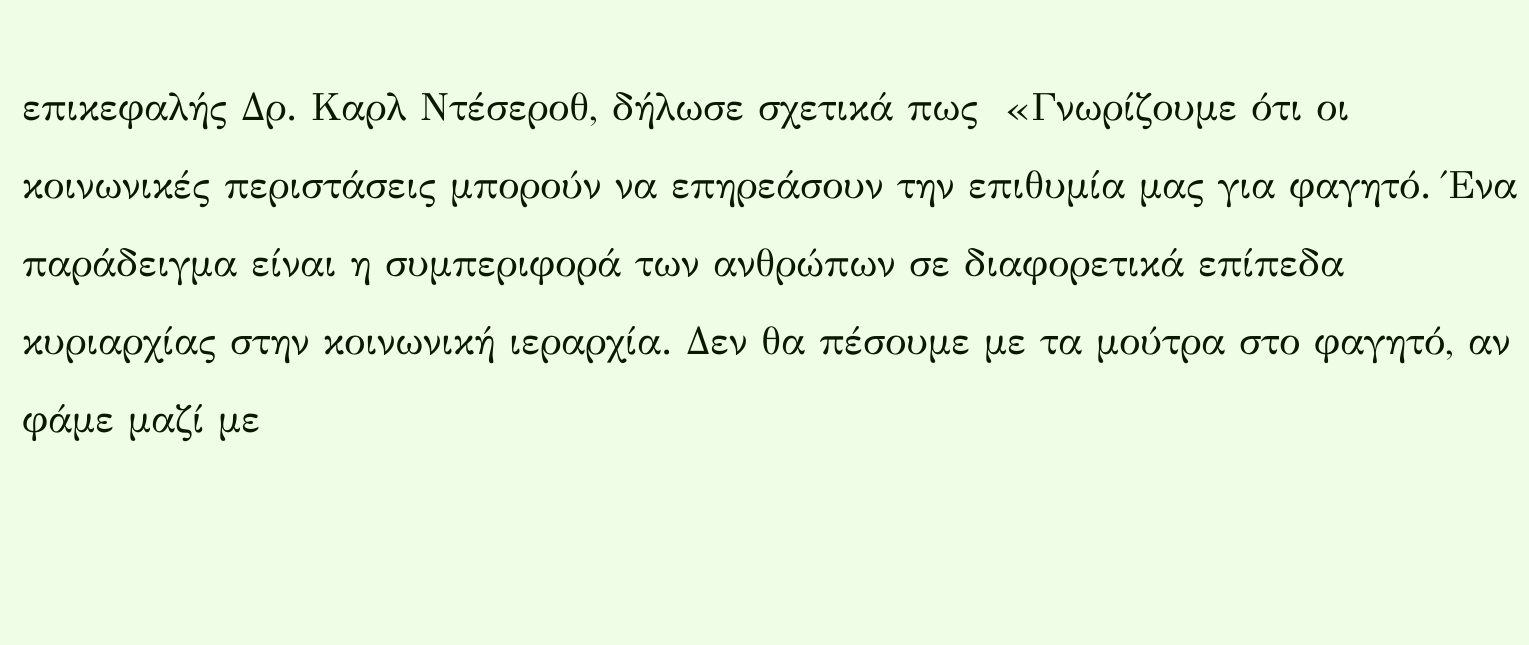επικεφαλής Δρ. Καρλ Ντέσεροθ, δήλωσε σχετικά πως  «Γνωρίζουμε ότι οι κοινωνικές περιστάσεις μπορούν να επηρεάσουν την επιθυμία μας για φαγητό. Ένα παράδειγμα είναι η συμπεριφορά των ανθρώπων σε διαφορετικά επίπεδα κυριαρχίας στην κοινωνική ιεραρχία. Δεν θα πέσουμε με τα μούτρα στο φαγητό, αν φάμε μαζί με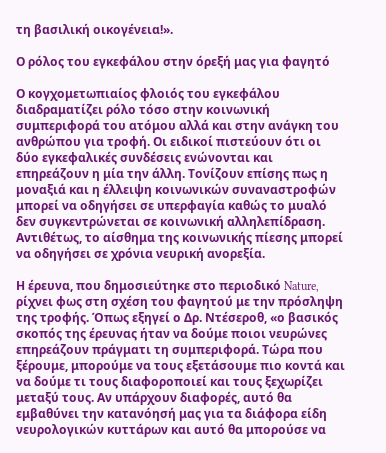τη βασιλική οικογένεια!».

Ο ρόλος του εγκεφάλου στην όρεξή μας για φαγητό

Ο κογχομετωπιαίος φλοιός του εγκεφάλου διαδραματίζει ρόλο τόσο στην κοινωνική συμπεριφορά του ατόμου αλλά και στην ανάγκη του ανθρώπου για τροφή. Οι ειδικοί πιστεύουν ότι οι δύο εγκεφαλικές συνδέσεις ενώνονται και επηρεάζουν η μία την άλλη. Τονίζουν επίσης πως η μοναξιά και η έλλειψη κοινωνικών συναναστροφών μπορεί να οδηγήσει σε υπερφαγία καθώς το μυαλό δεν συγκεντρώνεται σε κοινωνική αλληλεπίδραση. Αντιθέτως, το αίσθημα της κοινωνικής πίεσης μπορεί να οδηγήσει σε χρόνια νευρική ανορεξία.

Η έρευνα, που δημοσιεύτηκε στο περιοδικό Nature, ρίχνει φως στη σχέση του φαγητού με την πρόσληψη της τροφής. Όπως εξηγεί ο Δρ. Ντέσεροθ, «ο βασικός σκοπός της έρευνας ήταν να δούμε ποιοι νευρώνες επηρεάζουν πράγματι τη συμπεριφορά. Τώρα που ξέρουμε, μπορούμε να τους εξετάσουμε πιο κοντά και να δούμε τι τους διαφοροποιεί και τους ξεχωρίζει μεταξύ τους. Αν υπάρχουν διαφορές, αυτό θα εμβαθύνει την κατανόησή μας για τα διάφορα είδη νευρολογικών κυττάρων και αυτό θα μπορούσε να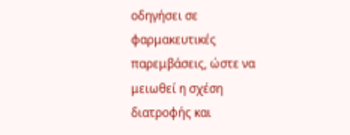οδηγήσει σε φαρμακευτικές παρεμβάσεις, ώστε να μειωθεί η σχέση διατροφής και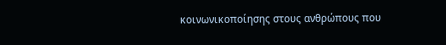κοινωνικοποίησης στους ανθρώπους που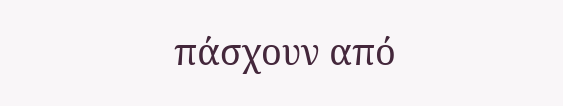πάσχουν από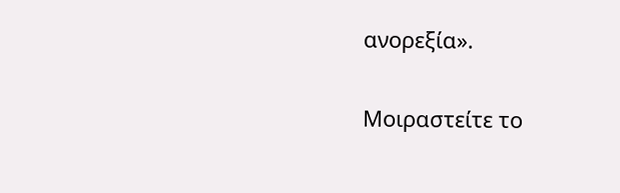ανορεξία».

Μοιραστείτε το